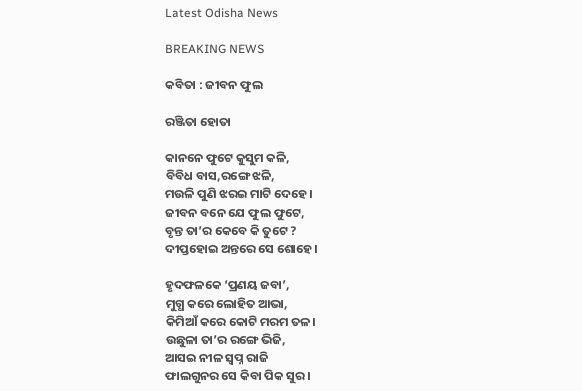Latest Odisha News

BREAKING NEWS

କବିତା : ଜୀବନ ଫୁଲ

ରଞ୍ଜିତା ହୋତା

କାନନେ ଫୁଟେ କୁସୁମ କଳି,
ବିବିଧ ବାସ,ରଙ୍ଗେ ଝଳି,
ମଉଳି ପୁଣି ଝରଇ ମାଟି ଦେହେ ।
ଜୀବନ ବନେ ଯେ ଫୁଲ ଫୁଟେ,
ବୃନ୍ତ ତା’ର କେବେ କି ତୁଟେ ?
ଦୀପ୍ତହୋଇ ଅନ୍ତରେ ସେ ଶୋହେ।

ହୃଦଫଳକେ ‘ପ୍ରଣୟ ଜବା’,
ମୁଗ୍ଧ କରେ ଲୋହିତ ଆଭା,
କିମିଆଁ କରେ କୋଟି ମରମ ତଳ।
ଉଛୁଳା ତା’ର ରଙ୍ଗେ ଭିଜି,
ଆସଇ ନୀଳ ସ୍ୱପ୍ନ ରାଜି
ଫାଲଗୁନର ସେ କିବା ପିକ ସୁର।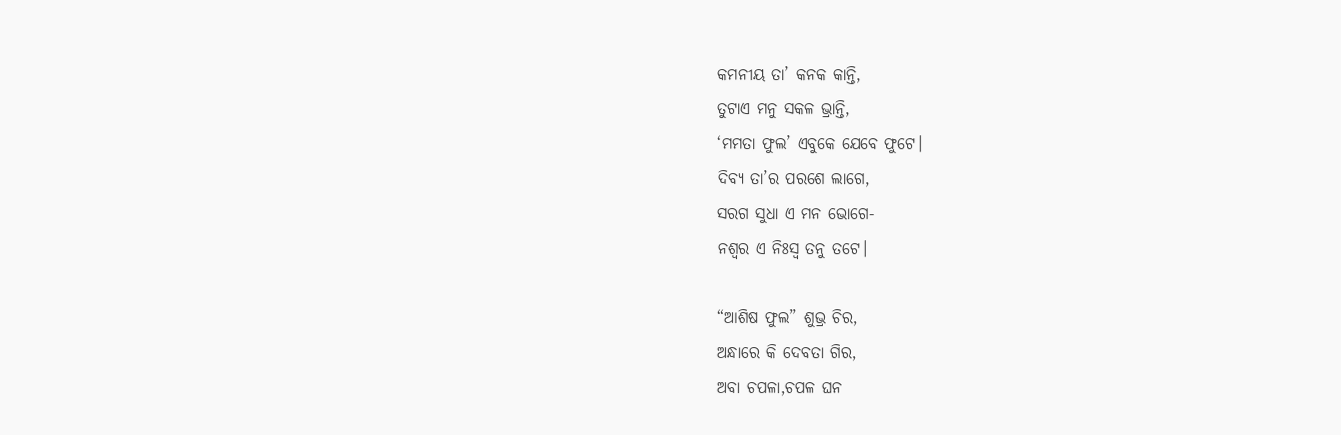କମନୀୟ ତା’ କନକ କାନ୍ତି,
ତୁଟାଏ ମନୁ ସକଳ ଭ୍ରାନ୍ତି,
‘ମମତା ଫୁଲ’ ଏବୁକେ ଯେବେ ଫୁଟେ।
ଦିବ୍ୟ ତା’ର ପରଶେ ଲାଗେ,
ସରଗ ସୁଧା ଏ ମନ ଭୋଗେ-
ନଶ୍ଵର ଏ ନିଃସ୍ୱ ତନୁ ତଟେ।

“ଆଶିଷ ଫୁଲ” ଶୁଭ୍ର ଚିର,
ଅନ୍ଧାରେ କି ଦେବତା ଗିର,
ଅବା ଚପଳା,ଚପଳ ଘନ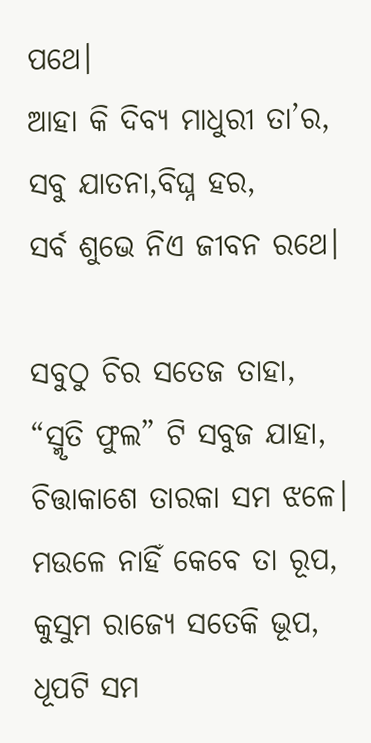ପଥେ।
ଆହା କି ଦିବ୍ୟ ମାଧୁରୀ ତା’ର,
ସବୁ ଯାତନା,ବିଘ୍ନ ହର,
ସର୍ବ ଶୁଭେ ନିଏ ଜୀବନ ରଥେ।

ସବୁଠୁ ଚିର ସତେଜ ତାହା,
“ସ୍ମୃତି ଫୁଲ” ଟି ସବୁଜ ଯାହା,
ଚିତ୍ତାକାଶେ ତାରକା ସମ ଝଳେ।
ମଉଳେ ନାହିଁ କେବେ ତା ରୂପ,
କୁସୁମ ରାଜ୍ୟେ ସତେକି ଭୂପ,
ଧୂପଟି ସମ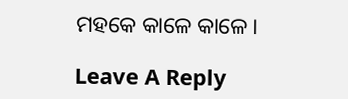ମହକେ କାଳେ କାଳେ।

Leave A Reply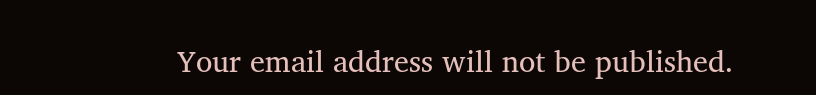Your email address will not be published.